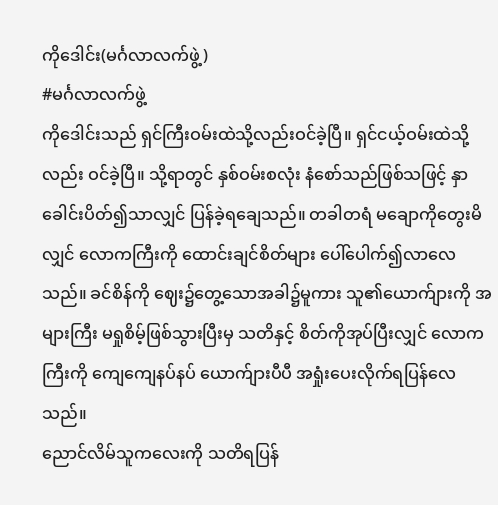ကိုဒေါင်း(မင်္ဂလာလက်ဖွဲ့)
#မင်္ဂလာလက်ဖွဲ့
ကိုဒေါင်းသည် ရှင်ကြီးဝမ်းထဲသို့လည်းဝင်ခဲ့ပြီ။ ရှင်ငယ့်ဝမ်းထဲသို့လည်း ဝင်ခဲ့ပြီ။ သို့ရာတွင် နှစ်ဝမ်းစလုံး နံစော်သည်ဖြစ်သဖြင့် နှာခေါင်းပိတ်၍သာလျှင် ပြန်ခဲ့ရချေသည်။ တခါတရံ မချောကိုတွေးမိလျှင် လောကကြီးကို ထောင်းချင်စိတ်များ ပေါ်ပေါက်၍လာလေသည်။ ခင်စိန်ကို ဈေး၌တွေ့သောအခါ၌မူကား သူ၏ယောက်ျားကို အများကြီး မရှုစိမ့်ဖြစ်သွားပြီးမှ သတိနှင့် စိတ်ကိုအုပ်ပြီးလျှင် လောကကြီးကို ကျေကျေနပ်နပ် ယောက်ျားပီပီ အရှုံးပေးလိုက်ရပြန်လေသည်။
ညောင်လိမ်သူကလေးကို သတိရပြန်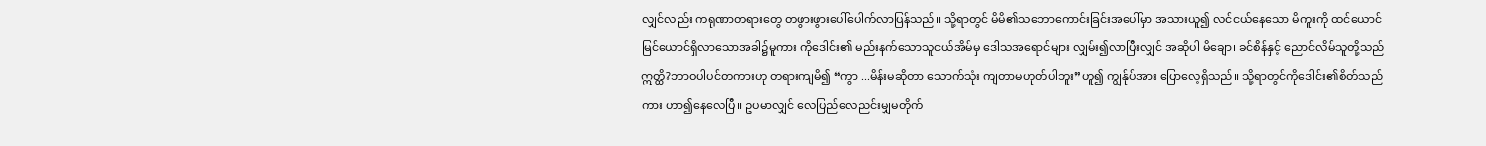လျှင်လည်း ကရုဏာတရားတွေ တဖွားဖွားပေါ်ပေါက်လာပြန်သည်။ သို့ရာတွင် မိမိ၏သဘောကောင်းခြင်းအပေါ်မှာ အသားယူ၍ လင်ငယ်နေသော မိကူးကို ထင်ယောင်မြင်ယောင်ရှိလာသောအခါ၌မူကား ကိုဒေါင်း၏ မည်းနက်သောသူငယ်အိမ်မှ ဒေါသအရောင်များ လျှမ်း၍လာပြီးလျှင် အဆိုပါ မိချော၊ ခင်စိန်နှင့် ညောင်လိမ်သူတို့သည် ဣတ္ထိ?ဘာဝပါပင်တကားဟု တရားကျမိ၍ “ကွာ ...မိန်းမဆိုတာ သောက်သုံး ကျတာမဟုတ်ပါဘူး”ဟူ၍ ကျွန်ုပ်အား ပြောလေ့ရှိသည်။ သို့ရာတွင်ကိုဒေါင်း၏စိတ်သည်ကား ဟာ၍နေလေပြီ။ ဥပမာလျှင် လေပြည်လေညင်းမျှမတိုက်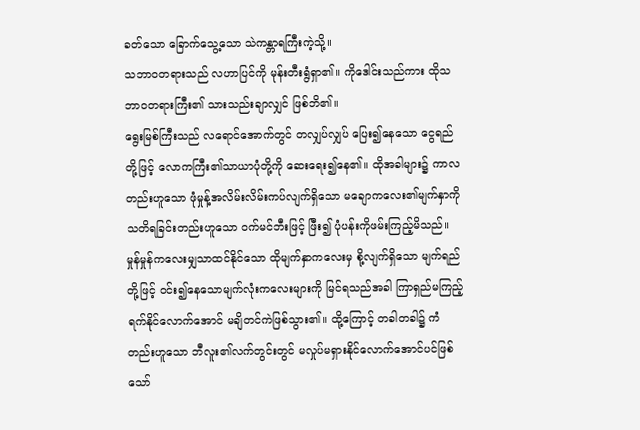ခတ်သော ခြောက်သွေ့သော သဲကန္တာရကြီးကဲ့သို့။
သဘာဝတရားသည် လဟာပြင်ကို မုန်းတီးရွံရှာ၏။ ကိုဒေါင်းသည်ကား ထိုသဘာဝတရားကြီး၏ သားသည်းချာလျှင် ဖြစ်ဘိ၏။
ရွေးမြစ်ကြီးသည် လရောင်အောက်တွင် တလျှပ်လျှပ် ပြေး၍နေသော ငွေရည်တို့ဖြင့် လောကကြီး၏သာယာပုံတို့ကို ဆေးရေး၍နေ၏။ ထိုအခါများ၌ ကာလတည်းဟူသော ဖုံမှုန့်အလိမ်းလိမ်းကပ်လျက်ရှိသော မချောကလေး၏မျက်နှာကို သတိရခြင်းတည်းဟူသော ဝက်မင်ဘီးဖြင့် ဖြီး၍ ပုံပန်းကိုဖမ်းကြည့်မိသည်။ မှုန်မှုန်ကလေးမျှသာထင်နိုင်သော ထိုမျက်နှာကလေးမှ စို့လျက်ရှိသော မျက်ရည်တို့ဖြင့် ဝင်း၍နေသောမျက်လုံးကလေးများကို မြင်ရသည်အခါ ကြာရှည်မကြည့်ရက်နိုင်လောက်အောင် မချိတင်ကဲဖြစ်သွား၏။ ထို့ကြောင့် တခါတခါ၌ ကံတည်းဟူသော ဘီလူး၏လက်တွင်းတွင် မလှုပ်မရှားနိုင်လောက်အောင်ပင်ဖြစ်သော်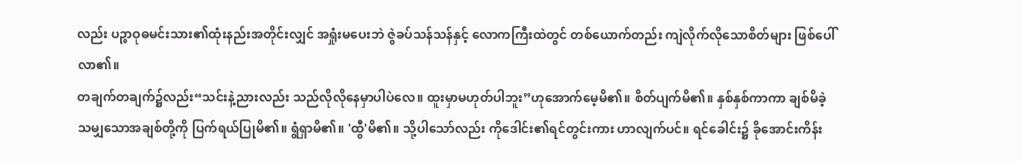လည်း ပဉ္စာဝုဓမင်းသား၏ထုံးနည်းအတိုင်းလျှင် အရှုံးမပေးဘဲ ဇွဲခပ်သန်သန်နှင့် လောကကြီးထဲတွင် တစ်ယောက်တည်း ကျဲလိုက်လိုသောစိတ်များ ဖြစ်ပေါ်လာ၏။
တချက်တချက်၌လည်း“သင်းနဲ့ညားလည်း သည်လိုလိုနေမှာပါပဲလေ။ ထူးမှာမဟုတ်ပါဘူး”ဟုအောက်မေ့မိ၏။ စိတ်ပျက်မိ၏။ နှစ်နှစ်ကာကာ ချစ်မိခဲ့သမျှသောအချစ်တို့ကို ပြက်ရယ်ပြုမိ၏။ ရွံရှာမိ၏။ 'ထွီ'မိ၏။ သို့ပါသော်လည်း ကိုဒေါင်း၏ရင်တွင်းကား ဟာလျက်ပင်။ ရင်ခေါင်း၌ ခိုအောင်းကိန်း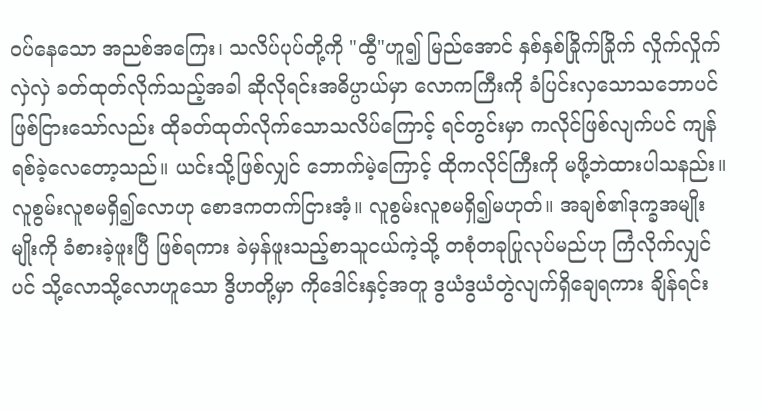ဝပ်နေသော အညစ်အကြေး၊ သလိပ်ပုပ်တို့ကို "ထွီ"ဟူ၍ မြည်အောင် နှစ်နှစ်ခြိုက်ခြိုက် လှိုက်လှိုက်လှဲလှဲ ခတ်ထုတ်လိုက်သည့်အခါ ဆိုလိုရင်းအဓိပ္ပာယ်မှာ လောကကြီးကို ခံပြင်းလှသောသဘောပင်ဖြစ်ငြားသော်လည်း ထိုခတ်ထုတ်လိုက်သောသလိပ်ကြောင့် ရင်တွင်းမှာ ကလိုင်ဖြစ်လျက်ပင် ကျန်ရစ်ခဲ့လေတော့သည်။ ယင်းသို့ဖြစ်လျှင် ဘောက်မဲ့ကြောင့် ထိုကလိုင်ကြီးကို မဖို့ဘဲထားပါသနည်း။ လူစွမ်းလူစမရှိ၍လောဟု စောဒကတက်ငြားအံ့။ လူစွမ်းလူစမရှိ၍မဟုတ်။ အချစ်၏ဒုက္ခအမျိုးမျိုးကို ခံစားခဲ့ဖူးပြီ ဖြစ်ရကား ခဲမှန်ဖူးသည့်စာသူငယ်ကဲ့သို့ တစုံတခုပြုလုပ်မည်ဟု ကြံလိုက်လျှင်ပင် သို့လောသို့လောဟူသော ဒွိဟတို့မှာ ကိုဒေါင်းနှင့်အတူ ဒွယံဒွယံတွဲလျက်ရှိချေရကား ချိန်ရင်း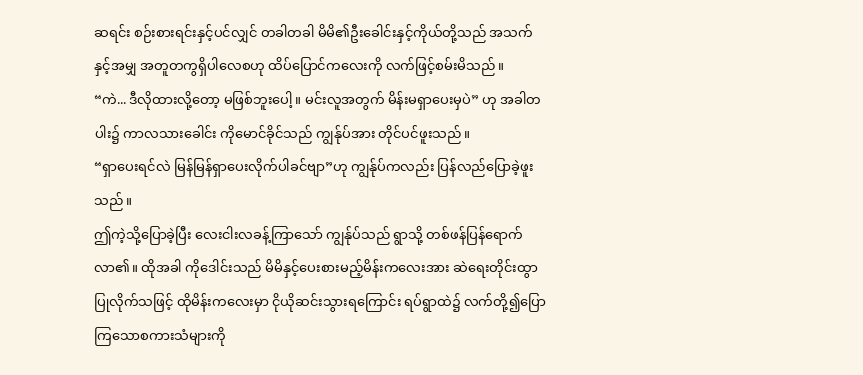ဆရင်း စဉ်းစားရင်းနှင့်ပင်လျှင် တခါတခါ မိမိ၏ဦးခေါင်းနှင့်ကိုယ်တို့သည် အသက်နှင့်အမျှ အတူတကွရှိပါလေစဟု ထိပ်ပြောင်ကလေးကို လက်ဖြင့်စမ်းမိသည်။
“ကဲ... ဒီလိုထားလို့တော့ မဖြစ်ဘူးပေါ့။ မင်းလူအတွက် မိန်းမရှာပေးမှပဲ” ဟု အခါတပါး၌ ကာလသားခေါင်း ကိုမောင်ခိုင်သည် ကျွန်ုပ်အား တိုင်ပင်ဖူးသည်။
“ရှာပေးရင်လဲ မြန်မြန်ရှာပေးလိုက်ပါခင်ဗျာ”ဟု ကျွန်ုပ်ကလည်း ပြန်လည်ပြောခဲ့ဖူးသည်။
ဤကဲ့သို့ပြောခဲ့ပြီး လေးငါးလခန့်ကြာသော် ကျွန်ုပ်သည် ရွာသို့ တစ်ဖန်ပြန်ရောက်လာ၏။ ထိုအခါ ကိုဒေါင်းသည် မိမိနှင့်ပေးစားမည့်မိန်းကလေးအား ဆဲရေးတိုင်းထွာပြုလိုက်သဖြင့် ထိုမိန်းကလေးမှာ ငိုယိုဆင်းသွားရကြောင်း ရပ်ရွာထဲ၌ လက်တို့၍ပြောကြသောစကားသံများကို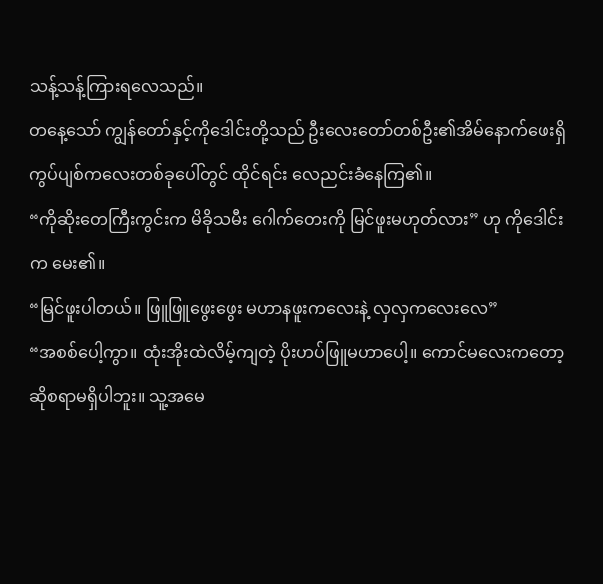သန့်သန့်ကြားရလေသည်။
တနေ့သော် ကျွန်တော်နှင့်ကိုဒေါင်းတို့သည် ဦးလေးတော်တစ်ဦး၏အိမ်နောက်ဖေးရှိ ကွပ်ပျစ်ကလေးတစ်ခုပေါ်တွင် ထိုင်ရင်း လေညင်းခံနေကြ၏။
“ကိုဆိုးတေကြီးကွင်းက မိခိုသမီး ဂေါက်တေးကို မြင်ဖူးမဟုတ်လား” ဟု ကိုဒေါင်းက မေး၏။
“မြင်ဖူးပါတယ်။ ဖြူဖြူဖွေးဖွေး မဟာနဖူးကလေးနဲ့ လှလှကလေးလေ”
“အစစ်ပေါ့ကွာ။ ထုံးအိုးထဲလိမ့်ကျတဲ့ ပိုးဟပ်ဖြူမဟာပေါ့။ ကောင်မလေးကတော့ ဆိုစရာမရှိပါဘူး။ သူ့အမေ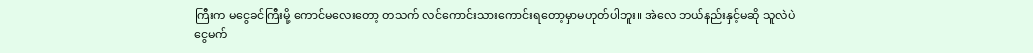ကြီးက မငွေခင်ကြီးမို့ ကောင်မလေးတော့ တသက် လင်ကောင်းသားကောင်းရတော့မှာမဟုတ်ပါဘူး။ အဲလေ ဘယ်နည်းနှင့်မဆို သူလဲပဲ ငွေမက်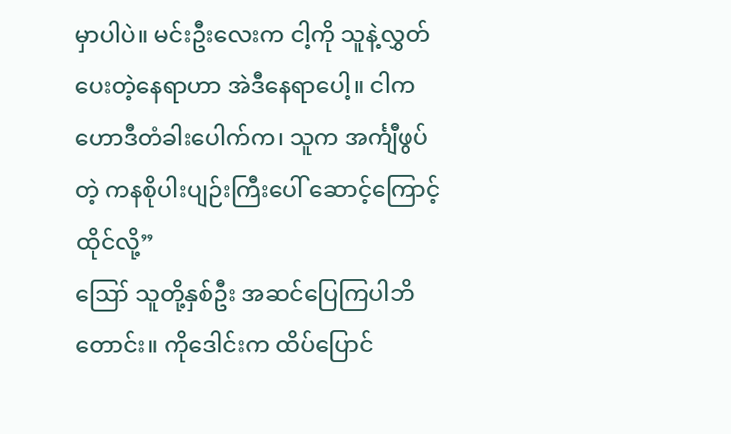မှာပါပဲ။ မင်းဦးလေးက ငါ့ကို သူနဲ့လွှတ်ပေးတဲ့နေရာဟာ အဲဒီနေရာပေါ့။ ငါက ဟောဒီတံခါးပေါက်က၊ သူက အင်္ကျီဖွပ်တဲ့ ကနစိုပါးပျဉ်းကြီးပေါ် ဆောင့်ကြောင့်ထိုင်လို့”
ဪ သူတို့နှစ်ဦး အဆင်ပြေကြပါဘိတောင်း။ ကိုဒေါင်းက ထိပ်ပြောင်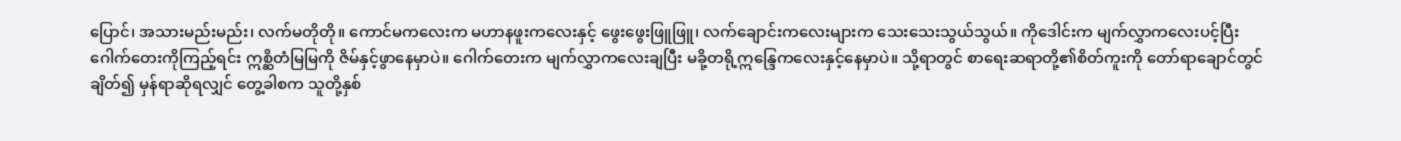ပြောင်၊ အသားမည်းမည်း၊ လက်မတိုတို။ ကောင်မကလေးက မဟာနဖူးကလေးနှင့် ဖွေးဖွေးဖြူဖြူ၊ လက်ချောင်းကလေးများက သေးသေးသွယ်သွယ်။ ကိုဒေါင်းက မျက်လွှာကလေးပင့်ပြီး ဂေါက်တေးကိုကြည့်ရင်း ဣစ္ဆိတံမြမြကို ဇိမ်နှင့်ဖွာနေမှာပဲ။ ဂေါက်တေးက မျက်လွှာကလေးချပြီး မခို့တရို့ဣန္ဒြေကလေးနှင့်နေမှာပဲ။ သို့ရာတွင် စာရေးဆရာတို့၏စိတ်ကူးကို တော်ရာချောင်တွင်ချိတ်၍ မှန်ရာဆိုရလျှင် တွေ့ခါစက သူတို့နှစ်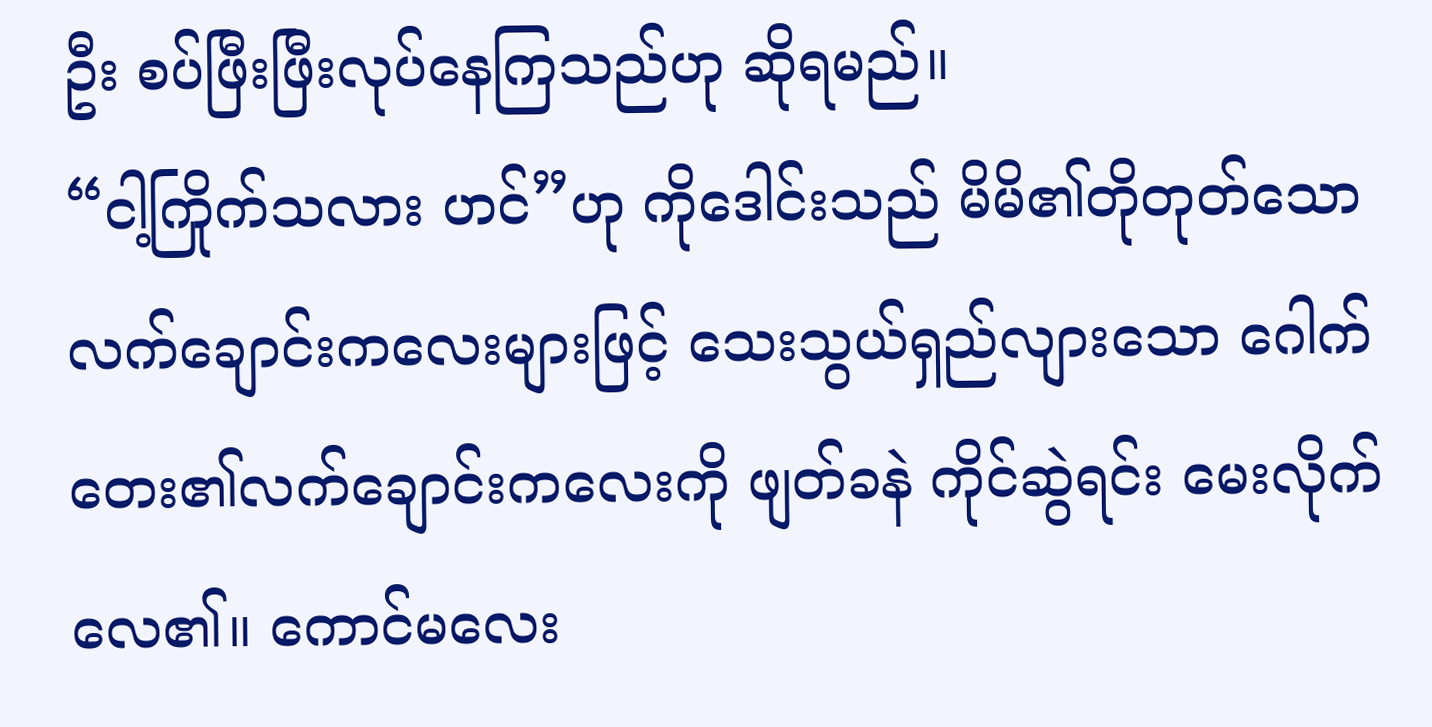ဦး စပ်ဖြီးဖြီးလုပ်နေကြသည်ဟု ဆိုရမည်။
“ငါ့ကြိုက်သလား ဟင်”ဟု ကိုဒေါင်းသည် မိမိ၏တိုတုတ်သောလက်ချောင်းကလေးများဖြင့် သေးသွယ်ရှည်လျားသော ဂေါက်တေး၏လက်ချောင်းကလေးကို ဖျတ်ခနဲ ကိုင်ဆွဲရင်း မေးလိုက်လေ၏။ ကောင်မလေး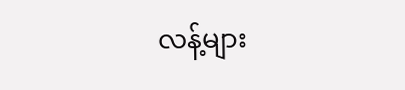လန့်များ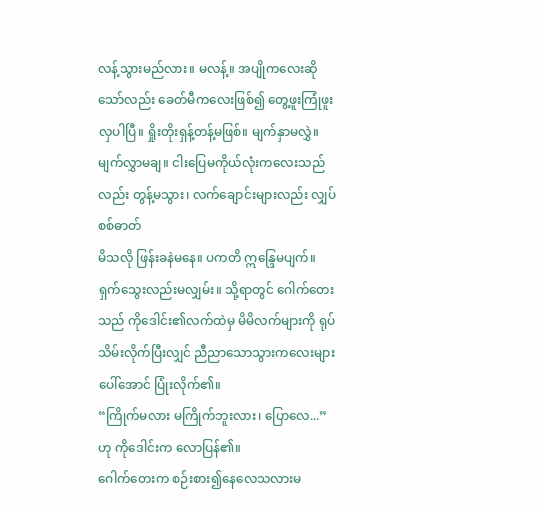လန့်သွားမည်လား။ မလန့်။ အပျိုကလေးဆိုသော်လည်း ခေတ်မီကလေးဖြစ်၍ တွေ့ဖူးကြုံဖူးလှပါပြီ။ ရှိုးတိုးရှန့်တန့်မဖြစ်။ မျက်နှာမလွှဲ။ မျက်လွှာမချ။ ငါးပြေမကိုယ်လုံးကလေးသည်လည်း တွန့်မသွား၊ လက်ချောင်းများလည်း လျှပ်စစ်ဓာတ်
မိသလို ဖြန်းခနဲမနေ။ ပကတိ ဣန္ဒြေမပျက်။ ရှက်သွေးလည်းမလျှမ်း။ သို့ရာတွင် ဂေါက်တေးသည် ကိုဒေါင်း၏လက်ထဲမှ မိမိလက်များကို ရုပ်သိမ်းလိုက်ပြီးလျှင် ညီညာသောသွားကလေးများပေါ်အောင် ပြုံးလိုက်၏။
“ကြိုက်မလား မကြိုက်ဘူးလား၊ ပြောလေ...”ဟု ကိုဒေါင်းက လောပြန်၏။
ဂေါက်တေးက စဉ်းစား၍နေလေသလားမ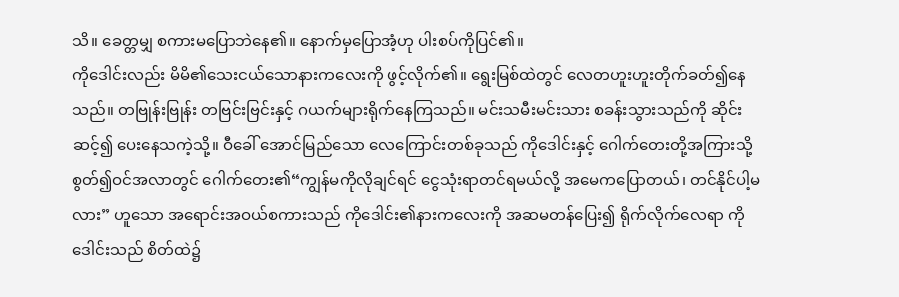သိ။ ခေတ္တမျှ စကားမပြောဘဲနေ၏။ နောက်မှပြောအံ့ဟု ပါးစပ်ကိုပြင်၏။
ကိုဒေါင်းလည်း မိမိ၏သေးငယ်သောနားကလေးကို ဖွင့်လိုက်၏။ ရွေးမြစ်ထဲတွင် လေတဟူးဟူးတိုက်ခတ်၍နေသည်။ တဗြုန်းဗြုန်း တဗြင်းဗြင်းနှင့် ဂယက်များရိုက်နေကြသည်။ မင်းသမီးမင်းသား စခန်းသွားသည်ကို ဆိုင်းဆင့်၍ ပေးနေသကဲ့သို့။ ဝီခေါ် အောင်မြည်သော လေကြောင်းတစ်ခုသည် ကိုဒေါင်းနှင့် ဂေါက်တေးတို့အကြားသို့ စွတ်၍ဝင်အလာတွင် ဂေါက်တေး၏“ကျွန်မကိုလိုချင်ရင် ငွေသုံးရာတင်ရမယ်လို့ အမေကပြောတယ်၊ တင်နိုင်ပါ့မလား” ဟူသော အရောင်းအဝယ်စကားသည် ကိုဒေါင်း၏နားကလေးကို အဆမတန်ပြေး၍ ရိုက်လိုက်လေရာ ကိုဒေါင်းသည် စိတ်ထဲ၌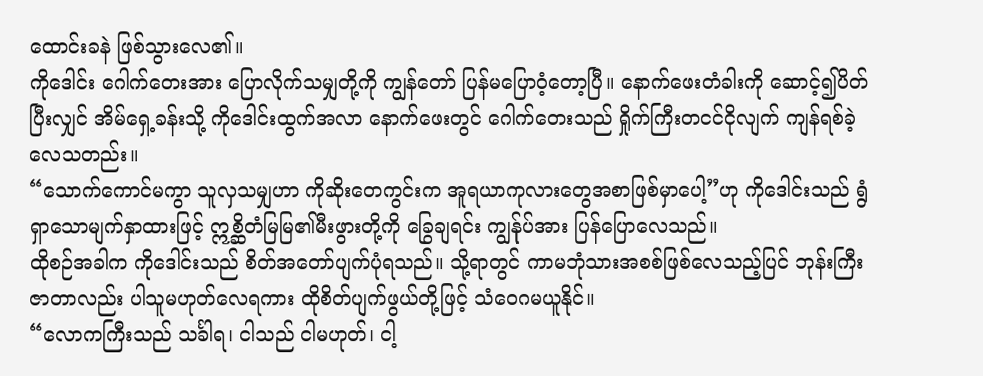ထောင်းခနဲ ဖြစ်သွားလေ၏။
ကိုဒေါင်း ဂေါက်တေးအား ပြောလိုက်သမျှတို့ကို ကျွန်တော် ပြန်မပြောဝံ့တော့ပြီ။ နောက်ဖေးတံခါးကို ဆောင့်၍ပိတ်ပြီးလျှင် အိမ်ရှေ့ခန်းသို့ ကိုဒေါင်းထွက်အလာ နောက်ဖေးတွင် ဂေါက်တေးသည် ရှိုက်ကြီးတငင်ငိုလျက် ကျန်ရစ်ခဲ့လေသတည်း။
“သောက်ကောင်မကွာ သူလှသမျှဟာ ကိုဆိုးတေကွင်းက အူရယာကုလားတွေအစာဖြစ်မှာပေါ့”ဟု ကိုဒေါင်းသည် ရွံရှာသောမျက်နှာထားဖြင့် ဣစ္ဆိတံမြမြ၏မီးဖွားတို့ကို ခြွေချရင်း ကျွန်ုပ်အား ပြန်ပြောလေသည်။
ထိုစဉ်အခါက ကိုဒေါင်းသည် စိတ်အတော်ပျက်ပုံရသည်။ သို့ရာတွင် ကာမဘုံသားအစစ်ဖြစ်လေသည့်ပြင် ဘုန်းကြီးဇာတာလည်း ပါသူမဟုတ်လေရကား ထိုစိတ်ပျက်ဖွယ်တို့ဖြင့် သံဝေဂမယူနိုင်။
“လောကကြီးသည် သင်္ခါရ၊ ငါသည် ငါမဟုတ်၊ ငါ့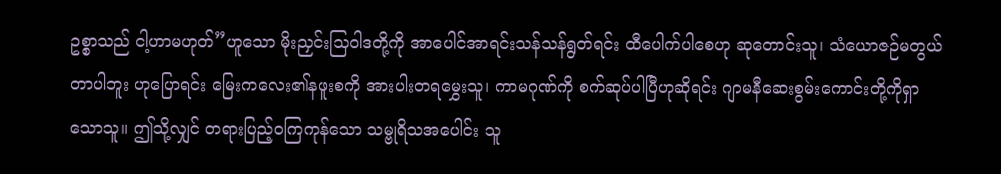ဥစ္စာသည် ငါ့ဟာမဟုတ်”ဟူသော မိုးညှင်းသြဝါဒတို့ကို အာပေါင်အာရင်းသန်သန်ရွတ်ရင်း ထီပေါက်ပါစေဟု ဆုတောင်းသူ၊ သံယောဇဉ်မတွယ်တာပါဘူး ဟုပြောရင်း မြေးကလေး၏နဖူးစကို အားပါးတရမွှေးသူ၊ ကာမဂုဏ်ကို စက်ဆုပ်ပါပြီဟုဆိုရင်း ဂျာမနီဆေးစွမ်းကောင်းတို့ကိုရှာသောသူ။ ဤသို့လျှင် တရားပြည့်ဝကြကုန်သော သမ္ဗုရိသအပေါင်း သူ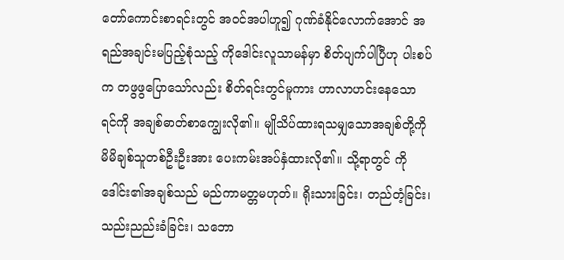တော်ကောင်းစာရင်းတွင် အဝင်အပါဟူ၍ ဂုဏ်ခံနိုင်လောက်အောင် အရည်အချင်းမပြည့်စုံသည့် ကိုဒေါင်းလူသာမန်မှာ စိတ်ပျက်ပါပြီဟု ပါးစပ်က တဖွဖွပြောသော်လည်း စိတ်ရင်းတွင်မူကား ဟာလာဟင်းနေသော ရင်ကို အချစ်ဓာတ်စာကျွေးလို၏။ မျိုသိပ်ထားရသမျှသောအချစ်တို့ကို မိမိချစ်သူတစ်ဦးဦးအား ပေးကမ်းအပ်နှံထားလို၏။ သို့ရာတွင် ကိုဒေါင်း၏အချစ်သည် မည်ကာမတ္တမဟုတ်။ ရိုးသားခြင်း၊ တည်တံ့ခြင်း၊ သည်းညည်းခံခြင်း၊ သဘော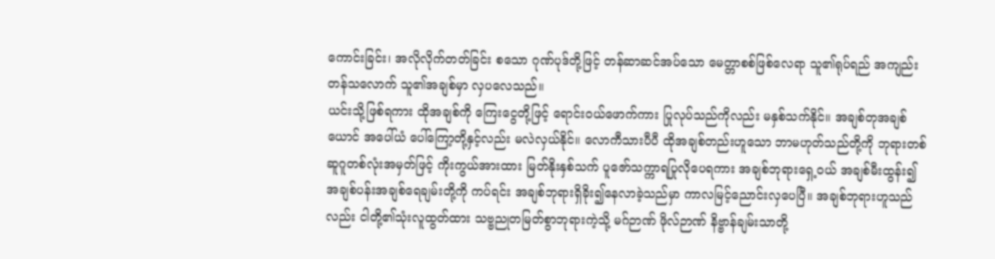ကောင်းခြင်း၊ အလိုလိုက်တတ်ခြင်း စသော ဂုဏ်ပုဒ်တို့ဖြင့် တန်ဆာဆင်အပ်သော မေတ္တာစစ်ဖြစ်လေရာ သူ၏ရုပ်ရည် အကျည်းတန်သလောက် သူ၏အချစ်မှာ လှပလေသည်။
ယင်းသို့ဖြစ်ရကား ထိုအချစ်ကို ကြေးငွေတို့ဖြင့် ရောင်းဝယ်ဖောက်ကား ပြုလုပ်သည်ကိုလည်း မနှစ်သက်နိုင်။ အချစ်တုအချစ်ယောင် အပေါ်ယံ ပေါ်ကြော့တို့နှင့်လည်း မလဲလှယ်နိုင်။ လောကီသားပီပီ ထိုအချစ်တည်းဟူသော ဘာမဟုတ်သည်တို့ကို ဘုရားတစ်ဆူဂူတစ်လုံးအမှတ်ဖြင့် ကိုးကွယ်အားထား မြတ်နိုးနှစ်သက် ပူဇော်သက္ကာရပြုလိုပေရကား အချစ်ဘုရားရှေ့ဝယ် အချစ်မီးထွန်း၍ အချစ်ပန်းအချစ်ရေချမ်းတို့ကို ကပ်ရင်း အချစ်ဘုရားရှိခိုး၍နေလာခဲ့သည်မှာ ကာလမြင့်ညောင်းလှပေပြီ။ အချစ်ဘုရားဟူသည်လည်း ငါတို့၏သုံးလူထွတ်ထား သဗ္ဗညုတမြတ်စွာဘုရားကဲ့သို့ မဂ်ဉာဏ် ဖိုလ်ဉာဏ် နိဗ္ဗာန်ချမ်းသာတို့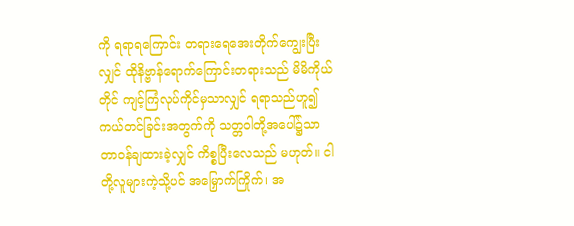ကို ရရာရကြောင်း တရားရေအေးတိုက်ကျွေးပြီးလျှင် ထိုနိဗ္ဗာန်ရောက်ကြောင်းတရားသည် မိမိကိုယ်တိုင် ကျင့်ကြံလုပ်ကိုင်မှသာလျှင် ရရာသည်ဟူ၍ ကယ်တင်ခြင်းအတွက်ကို သတ္တဝါတို့အပေါ်၌သာ တာဝန်ချထားခဲ့လျှင် ကိစ္စပြီးလေသည် မဟုတ်။ ငါတို့လူများကဲ့သို့ပင် အမြှောက်ကြိုက်၊ အ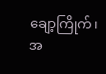ချော့ကြိုက်၊ အ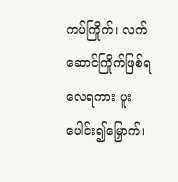ကပ်ကြိုက်၊ လက်ဆောင်ကြိုက်ဖြစ်ရလေရကား ပူးပေါင်း၍မြှောက်၊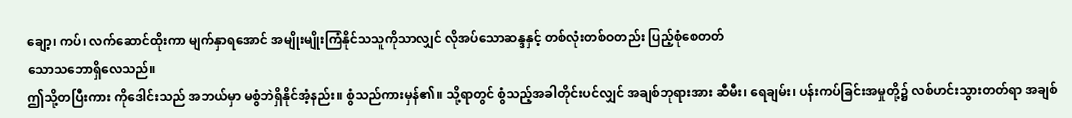ချော့၊ ကပ်၊ လက်ဆောင်ထိုးကာ မျက်နှာရအောင် အမျိုးမျိုးကြံနိုင်သသူကိုသာလျှင် လိုအပ်သောဆန္ဒနှင့် တစ်လုံးတစ်ဝတည်း ပြည့်စုံစေတတ်
သောသဘောရှိလေသည်။
ဤသို့တပြီးကား ကိုဒေါင်းသည် အဘယ်မှာ မစွံဘဲရှိနိုင်အံ့နည်း။ စွံသည်ကားမှန်၏။ သို့ရာတွင် စွံသည့်အခါတိုင်းပင်လျှင် အချစ်ဘုရားအား ဆီမီး၊ ရေချမ်း၊ ပန်းကပ်ခြင်းအမှုတို့၌ လစ်ဟင်းသွားတတ်ရာ အချစ်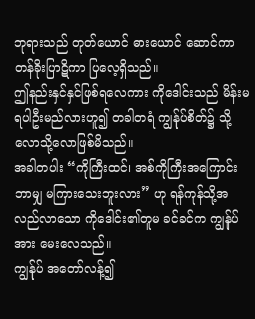ဘုရားသည် တုတ်ယောင် ဓားယောင် ဆောင်ကာ တန်ခိုးပြာဋိကာ ပြလေ့ရှိသည်။
ဤနည်းနှင်နှင်ဖြစ်ရလေကား ကိုဒေါင်းသည် မိန်းမရပါဦးမည်လားဟူ၍ တခါတရံ ကျွန်ုပ်စိတ်၌ သို့လောသို့လောဖြစ်မိသည်။
အခါတပါး “ကိုကြီးထင်၊ အစ်ကိုကြီးအကြောင်း ဘာမျှ မကြားသေးဘူးလား” ဟု ရန်ကုန်သို့အလည်လာသော ကိုဒေါင်း၏တူမ ခင်ခင်က ကျွန်ုပ်အား မေးလေသည်။
ကျွန်ုပ် အတော်လန့်၍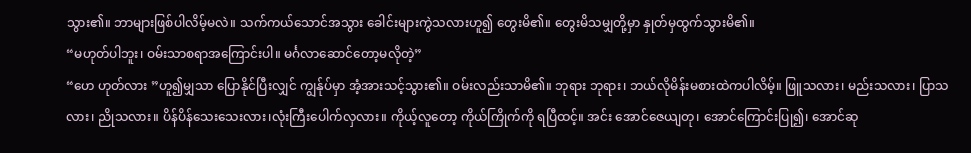သွား၏။ ဘာများဖြစ်ပါလိမ့်မလဲ။ သက်ကယ်သောင်အသွား ခေါင်းများကွဲသလားဟူ၍ တွေးမိ၏။ တွေးမိသမျှတို့မှာ နှုတ်မှထွက်သွားမိ၏။
“မဟုတ်ပါဘူး၊ ဝမ်းသာစရာအကြောင်းပါ။ မင်္ဂလာဆောင်တော့မလိုတဲ့”
“ဟေ ဟုတ်လား ”ဟူ၍မျှသာ ပြောနိုင်ပြီးလျှင် ကျွန်ုပ်မှာ အံ့အားသင့်သွား၏။ ဝမ်းလည်းသာမိ၏။ ဘုရား ဘုရား၊ ဘယ်လိုမိန်းမစားထဲကပါလိမ့်။ ဖြူသလား၊ မည်းသလား၊ ပြာသလား၊ ညိုသလား။ ပိန်ပိန်သေးသေးလား၊လုံးကြီးပေါက်လှလား။ ကိုယ့်လူတော့ ကိုယ်ကြိုက်ကို ရပြီထင့်။ အင်း အောင်ဇေယျတု၊ အောင်ကြောင်းပြု၍၊ အောင်ဆု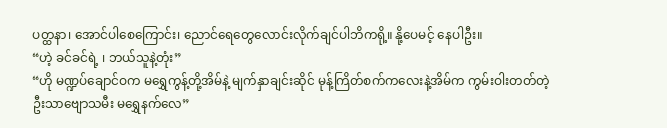ပတ္ထနာ၊ အောင်ပါစေကြောင်း၊ ညောင်ရေတွေလောင်းလိုက်ချင်ပါဘိကရို့။ နို့ပေမင့် နေပါဦး။
“ဟဲ့ ခင်ခင်ရဲ့ ၊ ဘယ်သူနဲ့တုံး”
“ဟို မဏ္ဍပ်ချောင်ဝက မရွှေကွန့်တို့အိမ်နဲ့ မျက်နှာချင်းဆိုင် မုန့်ကြိတ်စက်ကလေးနဲ့အိမ်က ကွမ်းဝါးတတ်တဲ့ ဦးသာဗျောသမီး မရွှေနက်လေ”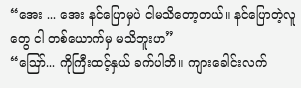“အေး ... အေး နင်ပြောမှပဲ ငါမသိတော့တယ်။ နင်ပြောတဲ့လူတွေ ငါ တစ်ယောက်မှ မသိဘူးဟ”
“ဪ... ကိုကြီးထင့်နှယ် ခက်ပါဘိ။ ကျားခေါင်းလက်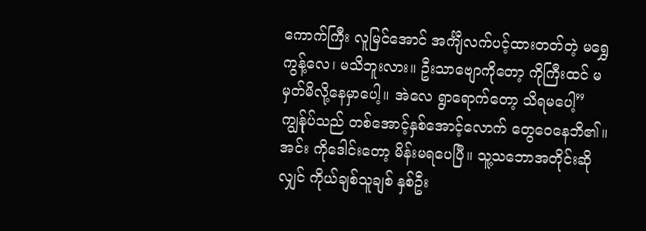ကောက်ကြီး လူမြင်အောင် အင်္ကျီလက်ပင့်ထားတတ်တဲ့ မရွှေကွန့်လေ၊ မသိဘူးလား။ ဦးသာဗျောကိုတော့ ကိုကြီးထင် မမှတ်မိလို့နေမှာပေါ့။ အဲလေ ရွာရောက်တော့ သိရမပေါ့”
ကျွန်ုပ်သည် တစ်အောင့်နှစ်အောင့်လောက် တွေဝေနေဘိ၏။ အင်း ကိုဒေါင်းတော့ မိန်းမရပေပြီ။ သူ့သဘောအတိုင်းဆိုလျှင် ကိုယ်ချစ်သူချစ် နှစ်ဦး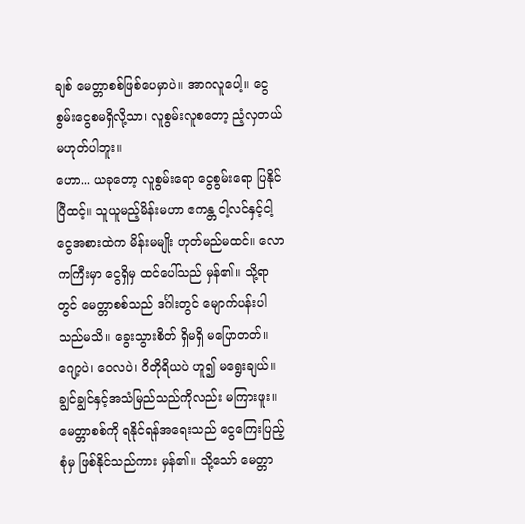ချစ် မေတ္တာစစ်ဖြစ်ပေမှာပဲ။ အာဂလူပေါ့။ ငွေစွမ်းငွေစမရှိလို့သာ၊ လူစွမ်းလူစတော့ ညံ့လှတယ်မဟုတ်ပါဘူး။
ဟော... ယခုတော့ လူစွမ်းရော ငွေစွမ်းရော ပြနိုင်ပြီထင့်။ သူယူမည့်မိန်းမဟာ ဧကန္တ ငါ့လင်နှင့်ငါ့ငွေအစားထဲက မိန်းမမျိုး ဟုတ်မည်မထင်။ လောကကြီးမှာ ငွေရှိမှ ထင်ပေါ်သည် မှန်၏။ သို့ရာတွင် မေတ္တာစစ်သည် ဒင်္ဂါးတွင် မျောက်ပန်းပါသည်မသိ။ ခွေးသွားစိတ် ရှိမရှိ မပြောတတ်။ ဂျော့ပဲ၊ ဝေလပဲ၊ ဝိတိုရိယပဲ ဟူ၍ မရွေးချယ်။ ချွင်ချွင်နှင့်အသံမြည်သည်ကိုလည်း မကြားဖူး။ မေတ္တာစစ်ကို ရနိုင်ရန်အရေးသည် ငွေကြေးပြည့်စုံမှ ဖြစ်နိုင်သည်ကား မှန်၏။ သို့သော် မေတ္တာ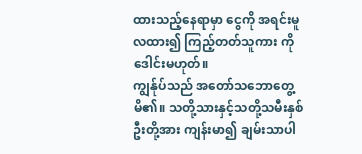ထားသည့်နေရာမှာ ငွေကို အရင်းမူလထား၍ ကြည့်တတ်သူကား ကိုဒေါင်းမဟုတ်။
ကျွန်ုပ်သည် အတော်သဘောတွေ့မိ၏။ သတို့သားနှင့်သတို့သမီးနှစ်ဦးတို့အား ကျန်းမာ၍ ချမ်းသာပါ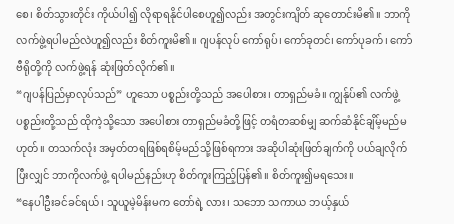စေ၊ စိတ်သွားတိုင်း ကိုယ်ပါ၍ လိုရာရနိုင်ပါစေဟူ၍လည်း အတွင်းကျိတ် ဆုတောင်းမိ၏။ ဘာကို လက်ဖွဲ့ရပါမည်လဲဟူ၍လည်း စိတ်ကူးမိ၏။ ဂျပန်လုပ် ကော်ရုပ်၊ ကော်ခုတင်၊ ကော်ပုခက်၊ ကော်ဗီရိုတို့ကို လက်ဖွဲ့ရန် ဆုံးဖြတ်လိုက်၏။
“ဂျပန်ပြည်မှာလုပ်သည်” ဟူသော ပစ္စည်းတို့သည် အပေါစား၊ တာရှည်မခံ။ ကျွန်ုပ်၏ လက်ဖွဲ့ပစ္စည်းတို့သည် ထိုကဲ့သို့သော အပေါစား တာရှည်မခံတို့ဖြင့် တရံတဆစ်မျှ ဆက်ဆံနိုင်ချိမ့်မည်မဟုတ်။ တသက်လုံး အမှတ်တရဖြစ်ရစိမ့်မည်သို့ဖြစ်ရကား အဆိုပါဆုံးဖြတ်ချက်ကို ပယ်ချလိုက်ပြီးလျှင် ဘာကိုလက်ဖွဲ့ ရပါမည်နည်းဟု စိတ်ကူးကြည့်ပြန်၏။ စိတ်ကူး၍မရသေး။
“နေပါဦးခင်ခင်ရယ်၊ သူယူမဲ့မိန်းမက တော်ရဲ့ လား၊ သဘော သကာယ ဘယ့်နှယ်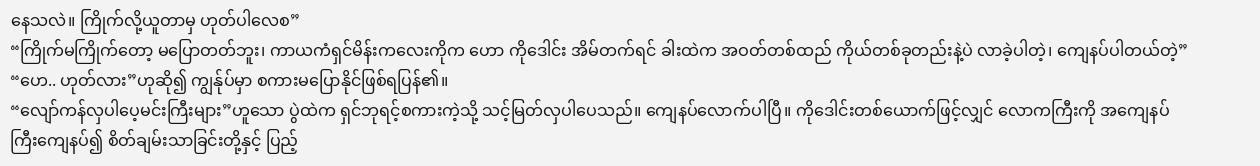နေသလဲ။ ကြိုက်လို့ယူတာမှ ဟုတ်ပါလေစ”
“ကြိုက်မကြိုက်တော့ မပြောတတ်ဘူး၊ ကာယကံရှင်မိန်းကလေးကိုက ဟော ကိုဒေါင်း အိမ်တက်ရင် ခါးထဲက အဝတ်တစ်ထည် ကိုယ်တစ်ခုတည်းနဲ့ပဲ လာခဲ့ပါတဲ့၊ ကျေနပ်ပါတယ်တဲ့”
“ဟေ.. ဟုတ်လား”ဟုဆို၍ ကျွန်ုပ်မှာ စကားမပြောနိုင်ဖြစ်ရပြန်၏။
“လျော်ကန်လှပါပေ့မင်းကြီးများ”ဟူသော ပွဲထဲက ရှင်ဘုရင့်စကားကဲ့သို့ သင့်မြတ်လှပါပေသည်။ ကျေနပ်လောက်ပါပြီ။ ကိုဒေါင်းတစ်ယောက်ဖြင့်လျှင် လောကကြီးကို အကျေနပ်ကြီးကျေနပ်၍ စိတ်ချမ်းသာခြင်းတို့နှင့် ပြည့်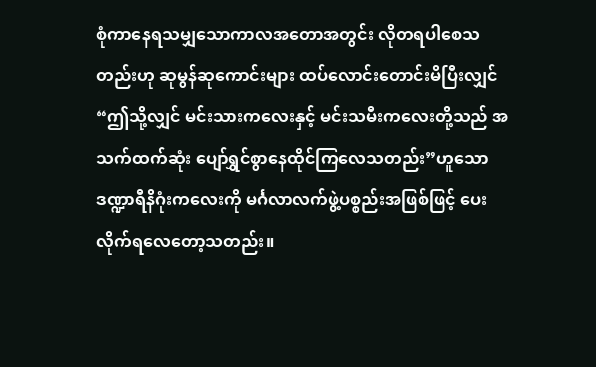စုံကာနေရသမျှသောကာလအတောအတွင်း လိုတရပါစေသတည်းဟု ဆုမွန်ဆုကောင်းများ ထပ်လောင်းတောင်းမိပြီးလျှင် “ဤသို့လျှင် မင်းသားကလေးနှင့် မင်းသမီးကလေးတို့သည် အသက်ထက်ဆုံး ပျော်ရွှင်စွာနေထိုင်ကြလေသတည်း”ဟူသော ဒဏ္ဍာရီနိဂုံးကလေးကို မင်္ဂလာလက်ဖွဲ့ပစ္စည်းအဖြစ်ဖြင့် ပေးလိုက်ရလေတော့သတည်း။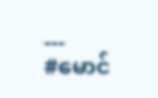---
#မောင်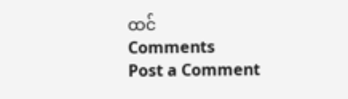ထင်
Comments
Post a Comment